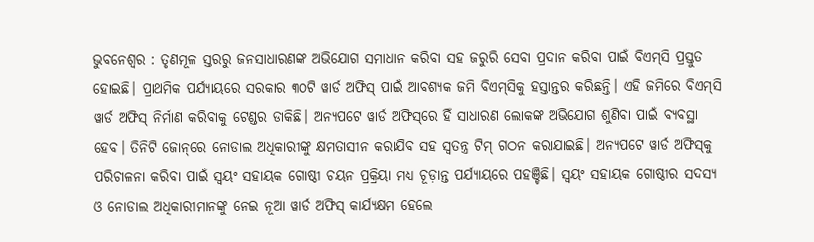ଭୁବନେଶ୍ୱର : ତୃଣମୂଳ ସ୍ତରରୁ ଜନସାଧାରଣଙ୍କ ଅଭିଯୋଗ ସମାଧାନ କରିବା ସହ ଜରୁରି ସେବା ପ୍ରଦାନ କରିବା ପାଇଁ ବିଏମ୍‌ସି ପ୍ରସ୍ତୁତ ହୋଇଛି। ପ୍ରାଥମିକ ପର୍ଯ୍ୟାୟରେ ସରକାର ୩୦ଟି ୱାର୍ଡ ଅଫିସ୍‌ ପାଇଁ ଆବଶ୍ୟକ ଜମି ବିଏମ୍‌ସିକୁ ହସ୍ତାନ୍ତର କରିଛନ୍ତି। ଏହି ଜମିରେ ବିଏମ୍‌ସି ୱାର୍ଡ ଅଫିସ୍‌ ନିର୍ମାଣ କରିବାକୁ ଟେଣ୍ଡର ଡାକିଛି। ଅନ୍ୟପଟେ ୱାର୍ଡ ଅଫିସ୍‌ରେ ହିଁ ସାଧାରଣ ଲୋକଙ୍କ ଅଭିଯୋଗ ଶୁଣିବା ପାଇଁ ବ୍ୟବସ୍ଥା ହେବ। ତିନିଟି ଜୋନ୍‌ରେ ନୋଡାଲ ଅଧିକାରୀଙ୍କୁ କ୍ଷମତାସୀନ କରାଯିବ ସହ ସ୍ବତନ୍ତ୍ର ଟିମ୍‌ ଗଠନ କରାଯାଇଛି। ଅନ୍ୟପଟେ ୱାର୍ଡ ଅଫିସ୍‌କୁ ପରିଚାଳନା କରିବା ପାଇଁ ସ୍ବୟଂ ସହାୟକ ଗୋଷ୍ଠୀ ଚୟନ ପ୍ରକ୍ରିୟା ମଧ୍ୟ ଚୂଡ଼ାନ୍ତ ପର୍ଯ୍ୟାୟରେ ପହଞ୍ଚିଛି। ସ୍ବୟଂ ସହାୟକ ଗୋଷ୍ଠୀର ସଦସ୍ୟ ଓ ନୋଡାଲ ଅଧିକାରୀମାନଙ୍କୁ ନେଇ ନୂଆ ୱାର୍ଡ ଅଫିସ୍‌ କାର୍ଯ୍ୟକ୍ଷମ ହେଲେ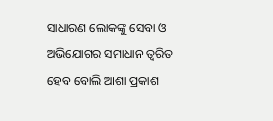ସାଧାରଣ ଲୋକଙ୍କୁ ସେବା ଓ ଅଭିଯୋଗର ସମାଧାନ ତ୍ବରିତ ହେବ ବୋଲି ଆଶା ପ୍ରକାଶ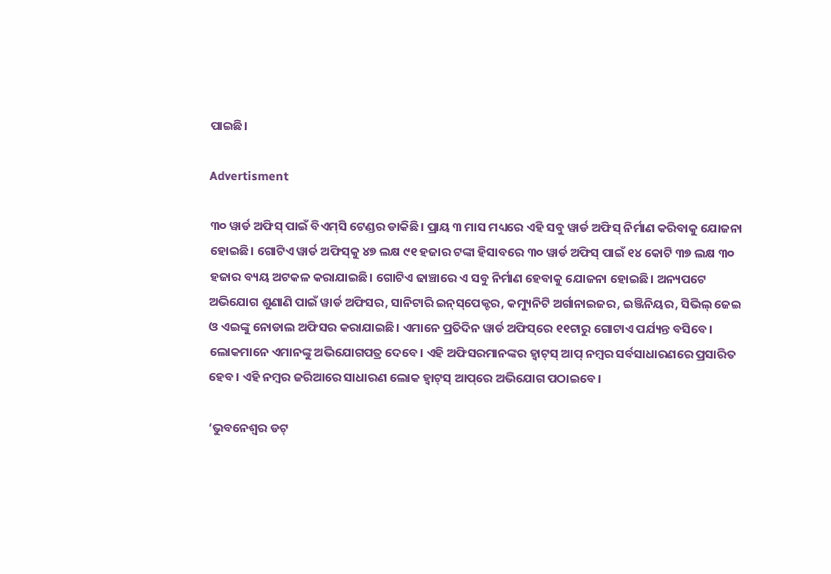ପାଇଛି।

Advertisment

୩୦ ୱାର୍ଡ ଅଫିସ୍‌ ପାଇଁ ବିଏମ୍‌ସି ଟେଣ୍ଡର ଡାକିଛି। ପ୍ରାୟ ୩ ମାସ ମଧ୍ୟରେ ଏହି ସବୁ ୱାର୍ଡ ଅଫିସ୍‌ ନିର୍ମାଣ କରିବାକୁ ଯୋଜନା ହୋଇଛି। ଗୋଟିଏ ୱାର୍ଡ ଅଫିସ୍‌କୁ ୪୭ ଲକ୍ଷ ୯୧ ହଜାର ଟଙ୍କା ହିସାବରେ ୩୦ ୱାର୍ଡ ଅଫିସ୍‌ ପାଇଁ ୧୪ କୋଟି ୩୭ ଲକ୍ଷ ୩୦ ହଜାର ବ୍ୟୟ ଅଟକଳ କରାଯାଇଛି। ଗୋଟିଏ ଢାଞ୍ଚାରେ ଏ ସବୁ ନିର୍ମାଣ ହେବାକୁ ଯୋଜନା ହୋଇଛି। ଅନ୍ୟପଟେ ଅଭିଯୋଗ ଶୁଣାଣି ପାଇଁ ୱାର୍ଡ ଅଫିସର, ସାନିଟାରି ଇନ୍‌ସ୍‌ପେକ୍ଟର, କମ୍ୟୁନିଟି ଅର୍ଗାନାଇଜର, ଇଞ୍ଜିନିୟର, ସିଭିଲ୍‌ ଜେଇ ଓ ଏଇଙ୍କୁ ନୋଡାଲ ଅଫିସର କରାଯାଇଛି। ଏମାନେ ପ୍ରତିଦିନ ୱାର୍ଡ ଅଫିସ୍‌ରେ ୧୧ଟାରୁ ଗୋଟାଏ ପର୍ଯ୍ୟନ୍ତ ବସିବେ। ଲୋକମାନେ ଏମାନଙ୍କୁ ଅଭିଯୋଗପତ୍ର ଦେବେ। ଏହି ଅଫିସରମାନଙ୍କର ହ୍ବାଟ୍‌ସ୍‌ ଆପ୍‌ ନମ୍ବର ସର୍ବସାଧାରଣରେ ପ୍ରସାରିତ ହେବ। ଏହି ନମ୍ବର ଜରିଆରେ ସାଧାରଣ ଲୋକ ହ୍ବାଟ୍‌ସ୍‌ ଆପ୍‌ରେ ଅଭିଯୋଗ ପଠାଇବେ।

‘ଭୁବନେଶ୍ବର ଡଟ୍‌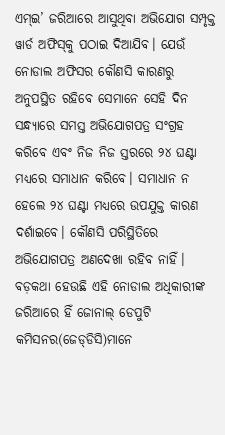ଏମ୍‌ଇ’ ଜରିଆରେ ଆସୁଥିବା ଅଭିଯୋଗ ସମ୍ପୃକ୍ତ ୱାର୍ଡ ଅଫିସ୍‌କୁ ପଠାଇ ଦିଆଯିବ। ଯେଉଁ ନୋଡାଲ ଅଫିସର କୌଣସି କାରଣରୁ ଅନୁପସ୍ଥିତ ରହିବେ ସେମାନେ ସେହି ଦିନ ସନ୍ଧ୍ୟା‌ରେ ସମସ୍ତ ଅଭିଯୋଗପତ୍ର ସଂଗ୍ରହ କରିବେ ଏବଂ ନିଜ ନିଜ ସ୍ତରରେ ୨୪ ଘଣ୍ଟା ମଧ୍ୟରେ ସମାଧାନ କରିବେ। ସମାଧାନ ନ ହେଲେ ୨୪ ଘଣ୍ଟା ମଧ୍ୟରେ ଉପଯୁକ୍ତ କାରଣ ଦର୍ଶାଇବେ। କୌଣସି ପରିସ୍ଥିତିରେ ଅଭିଯୋଗପତ୍ର ଅଣଦେଖା ରହିବ ନାହିଁ। ବଡ଼କଥା ହେଉଛି ଏହି ନୋଡାଲ ଅଧିକାରୀଙ୍କ ଜରିଆରେ ହିଁ ଜୋନାଲ୍‌ ଡେପୁଟି କମିସନର(ଜେଡ୍‌ଡିସି)ମାନେ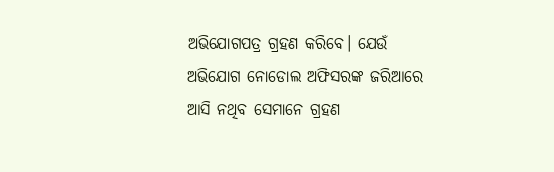ଅଭିଯୋଗପତ୍ର ଗ୍ରହଣ କରିବେ। ଯେଉଁ ଅଭିଯୋଗ ନୋଡୋଲ ଅଫିସରଙ୍କ ଜରିଆରେ ଆସି ନଥିବ ସେମାନେ ଗ୍ରହଣ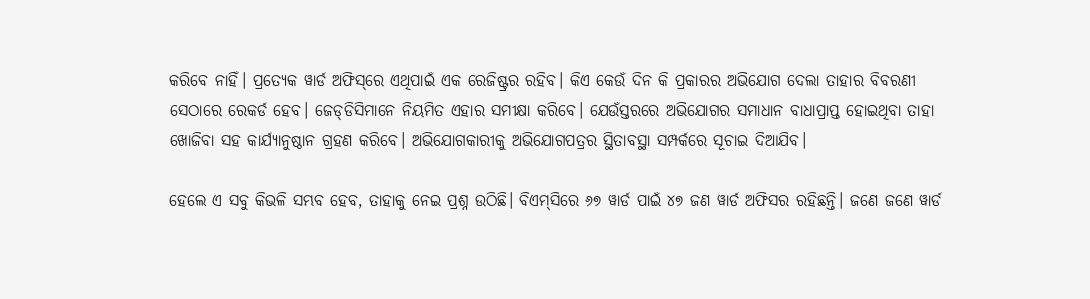କରିବେ ନାହିଁ। ପ୍ରତ୍ୟେକ ୱାର୍ଡ ଅଫିସ୍‌ରେ ଏଥିପାଇଁ ଏକ ରେଜିଷ୍ଟ୍ରର ରହିବ। କିଏ କେଉଁ ଦିନ କି ପ୍ରକାରର ଅଭିଯୋଗ ଦେଲା ତାହାର ବିବରଣୀ ସେଠାରେ ରେକର୍ଡ ହେବ। ଜେଡ୍‌ଡିସିମାନେ ନିୟମିତ ଏହାର ସମୀକ୍ଷା କରିବେ। ଯେଉଁସ୍ତରରେ ଅଭିଯୋଗର ସମାଧାନ ବାଧାପ୍ରାପ୍ତ ହୋଇଥିବା ତାହା ଖୋଜିବା ସହ କାର୍ଯ୍ୟାନୁଷ୍ଠାନ ଗ୍ରହଣ କରିବେ। ଅଭିଯୋଗକାରୀକୁ ଅଭିଯୋଗପତ୍ରର ସ୍ଥିତାବସ୍ଥା ସମ୍ପର୍କରେ ସୂଚାଇ ଦିଆଯିବ।

ହେଲେ ଏ ସବୁ କିଭଳି ସମ୍ଭବ ହେବ, ତାହାକୁ ନେଇ ପ୍ରଶ୍ନ ଉଠିଛି। ବିଏମ୍‌ସିରେ ୬୭ ୱାର୍ଡ ପାଇଁ ୪୭ ଜଣ ୱାର୍ଡ ଅଫିସର ରହିଛନ୍ତି। ଜଣେ ଜଣେ ୱାର୍ଡ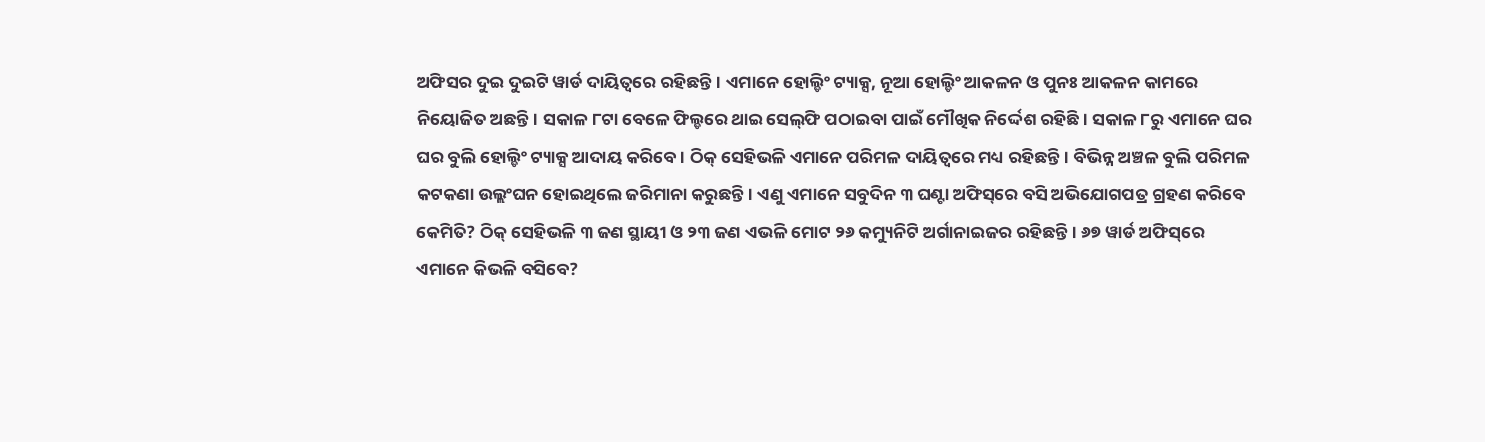ଅଫିସର ଦୁଇ ଦୁଇଟି ୱାର୍ଡ ଦାୟିତ୍ବରେ ରହିଛନ୍ତି। ଏମାନେ ହୋଲ୍ଡିଂ ଟ୍ୟାକ୍ସ, ନୂଆ ହୋଲ୍ଡିଂ ଆକଳନ ଓ ପୁନଃ ଆକଳନ କାମରେ ନିୟୋଜିତ ଅଛନ୍ତି। ସକାଳ ୮ଟା ବେଳେ ଫିଲ୍ଡରେ ଥାଇ ସେଲ୍‌ଫି ପଠାଇବା ପାଇଁ ମୌଖିକ ନିର୍ଦ୍ଦେଶ ରହିଛି। ସକାଳ ୮ରୁ ଏମାନେ ଘର ଘର ବୁଲି ହୋଲ୍ଡିଂ ଟ୍ୟାକ୍ସ ଆଦାୟ କରିବେ। ଠିକ୍‌ ସେହିଭଳି ଏମାନେ ପରିମଳ ଦାୟିତ୍ବରେ ମଧ୍ୟ ରହିଛନ୍ତି। ବିଭିନ୍ନ ଅଞ୍ଚଳ ବୁଲି ପରିମଳ କଟକଣା ଉଲ୍ଲଂଘନ ହୋଇଥିଲେ ଜରିମାନା କରୁଛନ୍ତି। ଏଣୁ ଏମାନେ ସବୁଦିନ ୩ ଘଣ୍ଟା ଅଫିସ୍‌ରେ ବସି ଅଭିଯୋଗପତ୍ର ଗ୍ରହଣ କରିବେ କେମିତି? ଠିକ୍‌ ସେହିଭଳି ୩ ଜଣ ସ୍ଥାୟୀ ଓ ୨୩ ଜଣ ଏଭଳି ମୋଟ ୨୬ କମ୍ୟୁନିଟି ଅର୍ଗାନାଇଜର ରହିଛନ୍ତି। ୬୭ ୱାର୍ଡ ଅଫିସ୍‌ରେ ଏମାନେ କିଭଳି ବସିବେ?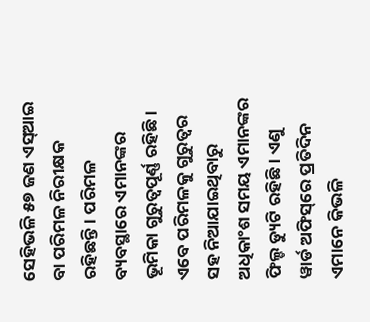ସେହିଭଳି ୫୭ ଜଣ ଏସ୍‌ଆଇ ବା ପରିମଳ ନିରୀକ୍ଷକ ରହିଛନ୍ତି। ପରିମଳ ବ୍ୟବସ୍ଥାରେ ଏମାନଙ୍କର ଭୂମିକା ଗୁରୁତ୍ବପୂର୍ଣ୍ଣ ରହିଛି। ଏବେ ପରିମଳକୁ ଗୁରୁତ୍ବର ସହ ‌ନିଆଯାଇଥିବାରୁ ଅଧିକାଂଶ ସମୟ ଏମାନଙ୍କର ଫିଲ୍ଡ ଡ୍ୟୁଟି ରହିଛି। ଏଣୁ ୱାର୍ଡ ଅଫିସ୍‌ରେ ପ୍ରତିଦିନ ଏମାନେ କିଭଳି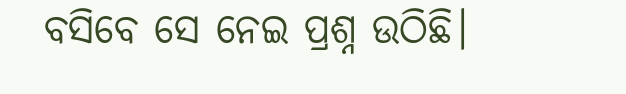ବସିବେ ସେ ନେଇ ପ୍ରଶ୍ନ ଉଠିଛି।